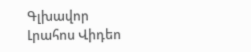Գլխավոր Լրահոս Վիդեո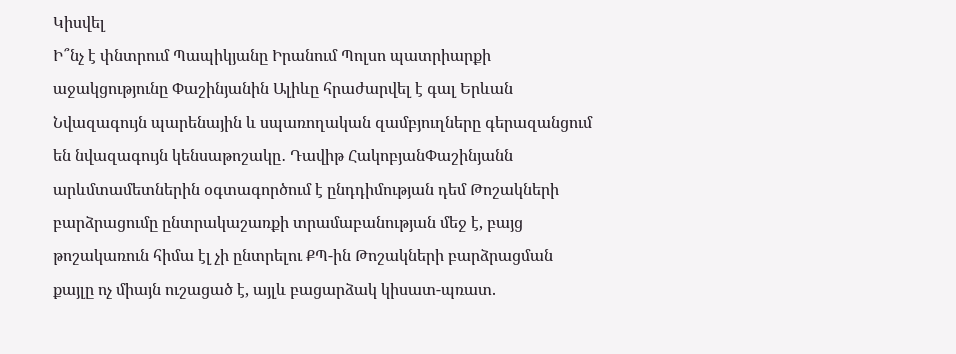Կիսվել
Ի՞նչ է փնտրում Պապիկյանը Իրանում Պոլսո պատրիարքի աջակցությունը Փաշինյանին Ալիևը հրաժարվել է գալ Երևան Նվազագույն պարենային և սպառողական զամբյուղները գերազանցում են նվազագույն կենսաթոշակը․ Դավիթ ՀակոբյանՓաշինյանն արևմտամետներին օգտագործում է ընդդիմության դեմ Թոշակների բարձրացումը ընտրակաշառքի տրամաբանության մեջ է, բայց թոշակառուն հիմա էլ չի ընտրելու ՔՊ-ին Թոշակների բարձրացման քայլը ոչ միայն ուշացած է, այլև բացարձակ կիսատ-պռատ.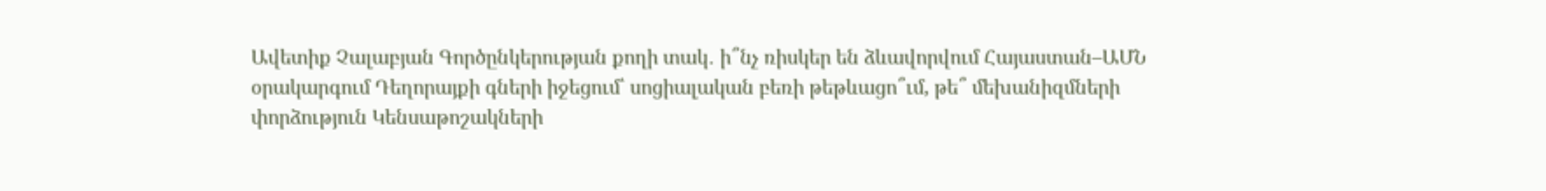Ավետիք Չալաբյան Գործընկերության քողի տակ․ ի՞նչ ռիսկեր են ձևավորվում Հայաստան–ԱՄՆ օրակարգում Դեղորայքի գների իջեցում՝ սոցիալական բեռի թեթևացո՞ւմ, թե՞ մեխանիզմների փորձություն Կենսաթոշակների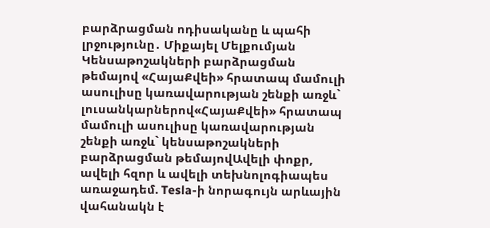բարձրացման ոդիսականը և պահի լրջությունը․ Միքայել Մելքումյան Կենսաթոշակների բարձրացման թեմայով «ՀայաՔվեի» հրատապ մամուլի ասուլիսը կառավարության շենքի առջև` լուսանկարներով«ՀայաՔվեի» հրատապ մամուլի ասուլիսը կառավարության շենքի առջև` կենսաթոշակների բարձրացման թեմայովԱվելի փոքր, ավելի հզոր և ավելի տեխնոլոգիապես առաջադեմ. Tesla-ի նորագույն արևային վահանակն է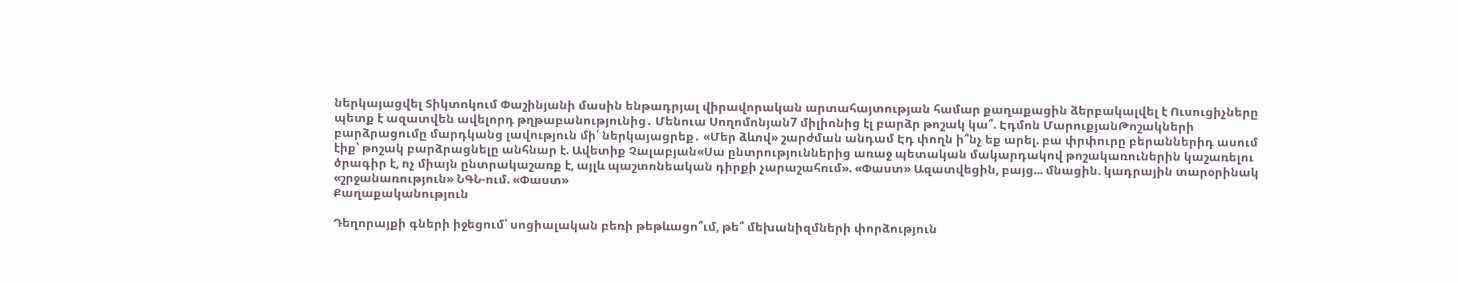ներկայացվել Տիկտոկում Փաշինյանի մասին ենթադրյալ վիրավորական արտահայտության համար քաղաքացին ձերբակալվել է Ուսուցիչները պետք է ազատվեն ավելորդ թղթաբանությունից․ Մենուա Սողոմոնյան7 միլիոնից էլ բարձր թոշակ կա՞. Էդմոն ՄարուքյանԹոշակների բարձրացումը մարդկանց լավություն մի՛ ներկայացրեք․ «Մեր ձևով» շարժման անդամ Էդ փողն ի՞նչ եք արել. բա փրփուրը բերաններիդ ասում էիք՝ թոշակ բարձրացնելը անհնար է. Ավետիք Չալաբյան«Սա ընտրություններից առաջ պետական մակարդակով թոշակառուներին կաշառելու ծրագիր է, ոչ միայն ընտրակաշառք է, այլև պաշտոնեական դիրքի չարաշահում». «Փաստ» Ազատվեցին, բայց... մնացին. կադրային տարօրինակ «շրջանառություն» ՆԳՆ-ում. «Փաստ»
Քաղաքականություն

Դեղորայքի գների իջեցում՝ սոցիալական բեռի թեթևացո՞ւմ, թե՞ մեխանիզմների փորձություն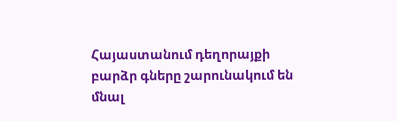Հայաստանում դեղորայքի բարձր գները շարունակում են մնալ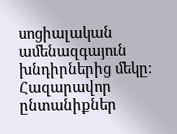սոցիալական ամենազգայուն խնդիրներից մեկը։ Հազարավոր ընտանիքներ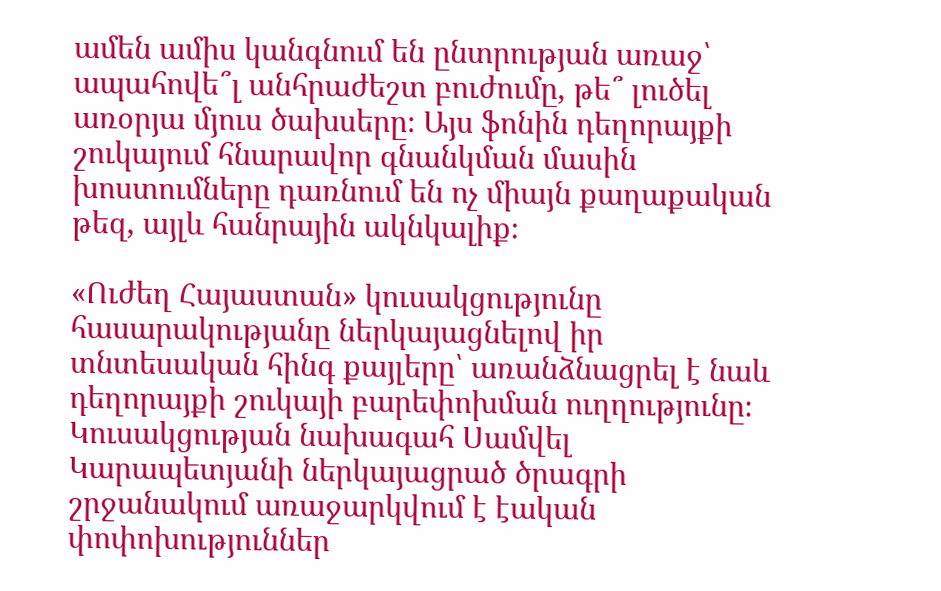ամեն ամիս կանգնում են ընտրության առաջ՝ ապահովե՞լ անհրաժեշտ բուժումը, թե՞ լուծել առօրյա մյուս ծախսերը։ Այս ֆոնին դեղորայքի շուկայում հնարավոր գնանկման մասին խոստումները դառնում են ոչ միայն քաղաքական թեզ, այլև հանրային ակնկալիք։

«Ուժեղ Հայաստան» կուսակցությունը հասարակությանը ներկայացնելով իր տնտեսական հինգ քայլերը՝ առանձնացրել է նաև դեղորայքի շուկայի բարեփոխման ուղղությունը։ Կուսակցության նախագահ Սամվել Կարապետյանի ներկայացրած ծրագրի շրջանակում առաջարկվում է էական փոփոխություններ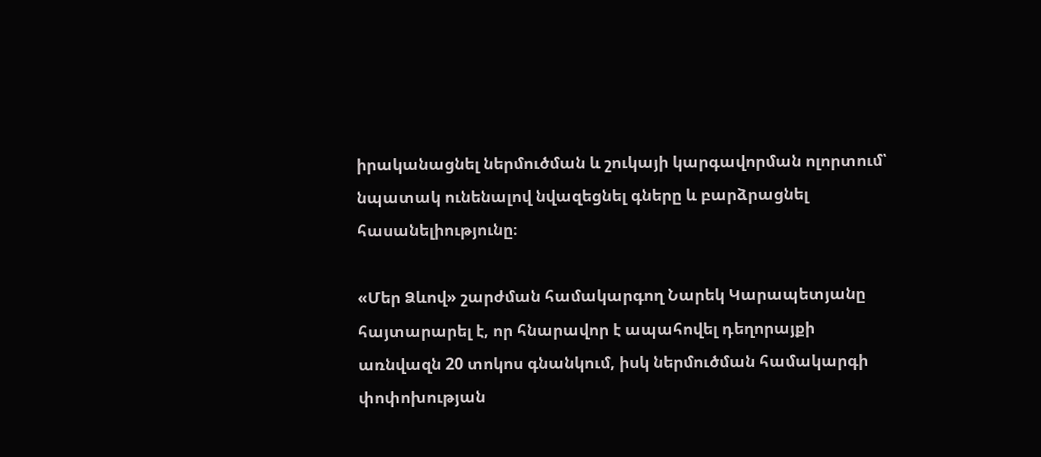իրականացնել ներմուծման և շուկայի կարգավորման ոլորտում՝ նպատակ ունենալով նվազեցնել գները և բարձրացնել հասանելիությունը։

«Մեր Ձևով» շարժման համակարգող Նարեկ Կարապետյանը հայտարարել է, որ հնարավոր է ապահովել դեղորայքի առնվազն 20 տոկոս գնանկում, իսկ ներմուծման համակարգի փոփոխության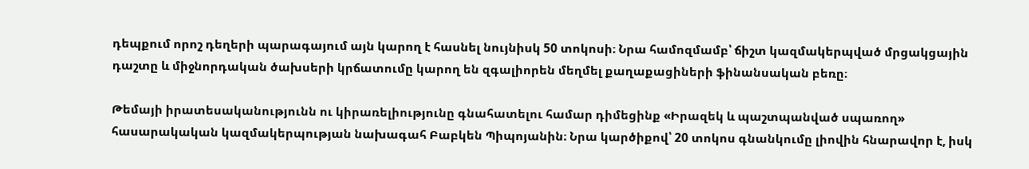դեպքում որոշ դեղերի պարագայում այն կարող է հասնել նույնիսկ 50 տոկոսի։ Նրա համոզմամբ՝ ճիշտ կազմակերպված մրցակցային դաշտը և միջնորդական ծախսերի կրճատումը կարող են զգալիորեն մեղմել քաղաքացիների ֆինանսական բեռը։

Թեմայի իրատեսականությունն ու կիրառելիությունը գնահատելու համար դիմեցինք «Իրազեկ և պաշտպանված սպառող» հասարակական կազմակերպության նախագահ Բաբկեն Պիպոյանին։ Նրա կարծիքով՝ 20 տոկոս գնանկումը լիովին հնարավոր է, իսկ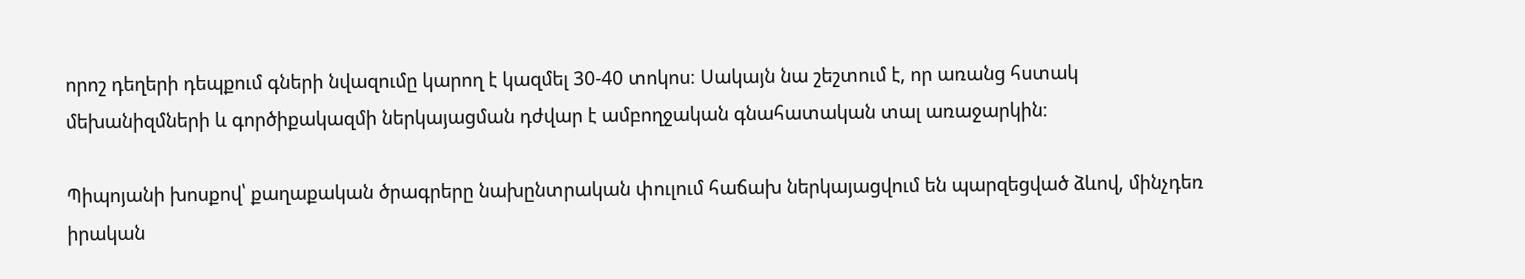որոշ դեղերի դեպքում գների նվազումը կարող է կազմել 30-40 տոկոս։ Սակայն նա շեշտում է, որ առանց հստակ մեխանիզմների և գործիքակազմի ներկայացման դժվար է ամբողջական գնահատական տալ առաջարկին։

Պիպոյանի խոսքով՝ քաղաքական ծրագրերը նախընտրական փուլում հաճախ ներկայացվում են պարզեցված ձևով, մինչդեռ իրական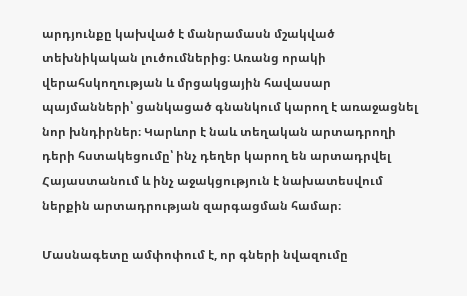արդյունքը կախված է մանրամասն մշակված տեխնիկական լուծումներից։ Առանց որակի վերահսկողության և մրցակցային հավասար պայմանների՝ ցանկացած գնանկում կարող է առաջացնել նոր խնդիրներ։ Կարևոր է նաև տեղական արտադրողի դերի հստակեցումը՝ ինչ դեղեր կարող են արտադրվել Հայաստանում և ինչ աջակցություն է նախատեսվում ներքին արտադրության զարգացման համար։

Մասնագետը ամփոփում է, որ գների նվազումը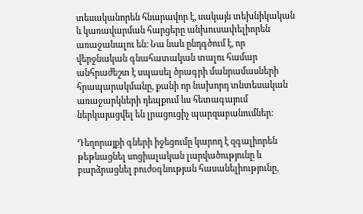տեսականորեն հնարավոր է, սակայն տեխնիկական և կառավարման հարցերը անխուսափելիորեն առաջանալու են։ Նա նաև ընդգծում է, որ վերջնական գնահատական տալու համար անհրաժեշտ է սպասել ծրագրի մանրամասների հրապարակմանը, քանի որ նախորդ տնտեսական առաջարկների դեպքում ևս հետագայում ներկայացվել են լրացուցիչ պարզաբանումներ։

Դեղորայքի գների իջեցումը կարող է զգալիորեն թեթևացնել սոցիալական լարվածությունը և բարձրացնել բուժօգնության հասանելիությունը,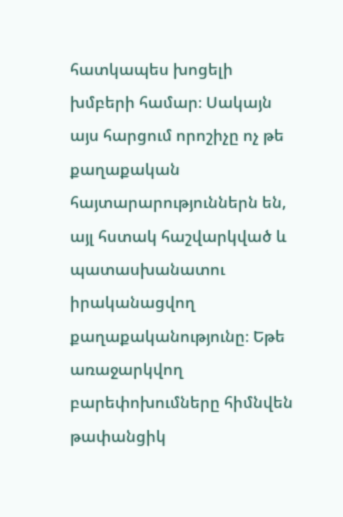հատկապես խոցելի խմբերի համար։ Սակայն այս հարցում որոշիչը ոչ թե քաղաքական հայտարարություններն են, այլ հստակ հաշվարկված և պատասխանատու իրականացվող քաղաքականությունը։ Եթե առաջարկվող բարեփոխումները հիմնվեն թափանցիկ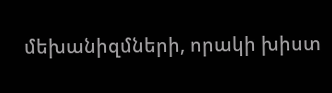մեխանիզմների, որակի խիստ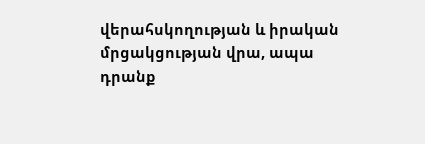վերահսկողության և իրական մրցակցության վրա, ապա դրանք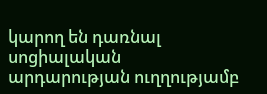կարող են դառնալ սոցիալական արդարության ուղղությամբ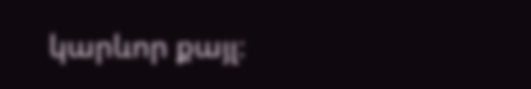կարևոր քայլ։